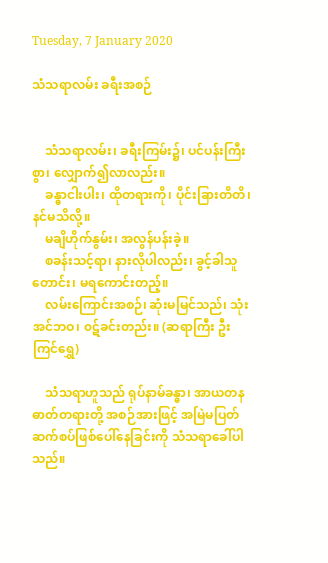Tuesday, 7 January 2020

သံသရာလမ်း ခရီးအစဉ်


    သံသရာလမ်း၊ ခရီးကြမ်း၌၊ ပင်ပန်းကြီးစွာ၊ လျှောက်၍လာလည်း။
    ခန္ဓာငါးပါး၊ ထိုတရားကို၊ ပိုင်းခြားတိတိ၊ နင်မသိလို့။
    မချိဟိုက်နွမ်း၊ အလွန်ပန်းခဲ့။
    စခန်းသင့်ရာ၊ နားလိုပါလည်း၊ ခွင့်ခါသူတောင်း၊ မရကောင်းတည့်။
    လမ်းကြောင်းအစဉ်၊ ဆုံးမမြင်သည်၊ သုံးအင်ဘဝ၊ ၀ဋ်ခင်းတည်း။ (ဆရာကြီး ဦးကြင်ရွှေ)

    သံသရာဟူသည် ရုပ်နာမ်ခန္ဓာ၊ အာယတန ဓာတ်တရားတို့ အစဉ်အားဖြင့် အမြဲမပြတ် ဆက်စပ်ဖြစ်ပေါ်နေခြင်းကို သံသရာခေါ်ပါသည်။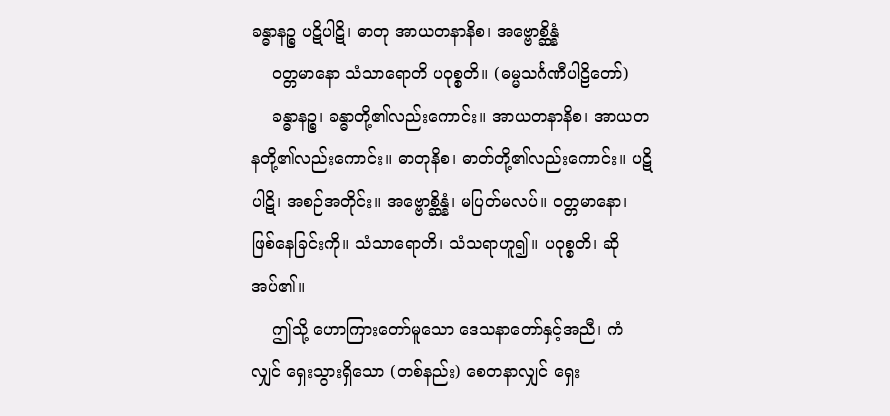ခန္ဓာနဉ္စ ပဋိပါဋိ၊ ဓာတု အာယတနာနိစ၊ အဗ္ဗောစ္ဆိန္နံ
    ၀တ္တမာနော သံသာရောတိ ပဝုစ္စတိ။ (ဓမ္မသင်္ဂဏီပါဠိတော်)
    ခန္ဓာနဉ္စ၊ ခန္ဓာတို့၏လည်းကောင်း။ အာယတနာနိစ၊ အာယတနတို့၏လည်းကောင်း။ ဓာတုနိစ၊ ဓာတ်တို့၏လည်းကောင်း။ ပဋိပါဋိ၊ အစဉ်အတိုင်း။ အဗ္ဗောစ္ဆိန္နံ၊ မပြတ်မလပ်။ ၀တ္တမာနော၊ ဖြစ်နေခြင်းကို။ သံသာရောတိ၊ သံသရာဟူ၍။ ပဝုစ္စတိ၊ ဆိုအပ်၏။
    ဤသို့ ဟောကြားတော်မူသော ဒေသနာတော်နှင့်အညီ၊ ကံလျှင် ရှေးသွားရှိသော (တစ်နည်း) စေတနာလျှင် ရှေး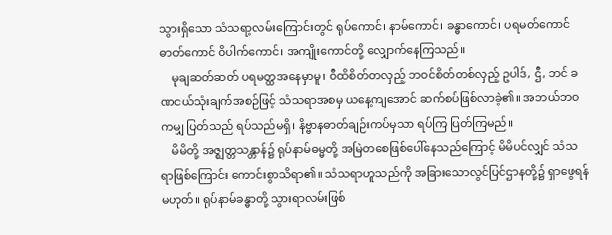သွားရှိသော သံသရာ့လမ်းကြောင်းတွင် ရုပ်ကောင်၊ နာမ်ကောင်၊ ခန္ဓာကောင်၊ ပရမတ်ကောင် ဓာတ်ကောင် ၀ိပါက်ကောင်၊ အကျိုးကောင်တို့ လျှောက်နေကြသည်။
    မုချဆတ်ဆတ် ပရမတ္ထအနေမှာမူ၊ ၀ီထိစိတ်တလှည့် ဘဝင်စိတ်တစ်လှည့် ဥပါဒ်, ဌီ, ဘင် ခဏငယ်သုံးချက်အစဉ်ဖြင့် သံသရာအစမှ ယနေ့ကျအောင် ဆက်စပ်ဖြစ်လာခဲ့၏။ အဘယ်ဘဝကမျှ ပြတ်သည် ရပ်သည်မရှိ၊ နိဗ္ဗာနဓာတ်ချဉ်းကပ်မှသာ ရပ်ကြ ပြတ်ကြမည်။
    မိမိတို့ အဇ္ဈတ္တသန္တာန်၌ ရုပ်နာမ်ဓမ္မတို့ အမြဲတစေဖြစ်ပေါ်နေသည်ကြောင့် မိမိပင်လျှင် သံသရာဖြစ်ကြောင်း ကောင်းစွာသိရာ၏။ သံသရာဟူသည်ကို အခြားသောလွင်ပြင်ဌာနတို့၌ ရှာဖွေရန်မဟုတ်။ ရုပ်နာမ်ခန္ဓာတို့ သွားရာလမ်းဖြစ်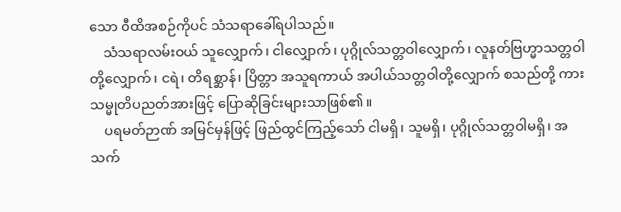သော ၀ီထိအစဉ်ကိုပင် သံသရာခေါ်ရပါသည်။
    သံသရာလမ်းဝယ် သူလျှောက်၊ ငါလျှောက်၊ ပုဂ္ဂိုလ်သတ္တဝါလျှောက်၊ လူနတ်ဗြဟ္မာသတ္တဝါတို့လျှောက်၊ ငရဲ၊ တိရစ္ဆာန်၊ ပြိတ္တာ အသူရကာယ် အပါယ်သတ္တဝါတို့လျှောက် စသည်တို့ ကား သမ္မုတိပညတ်အားဖြင့် ပြောဆိုခြင်းများသာဖြစ်၏။
    ပရမတ်ဉာဏ် အမြင်မှန်ဖြင့် ဖြည်ထွင်ကြည့်သော် ငါမရှိ၊ သူမရှိ၊ ပုဂ္ဂိုလ်သတ္တဝါမရှိ၊ အသက်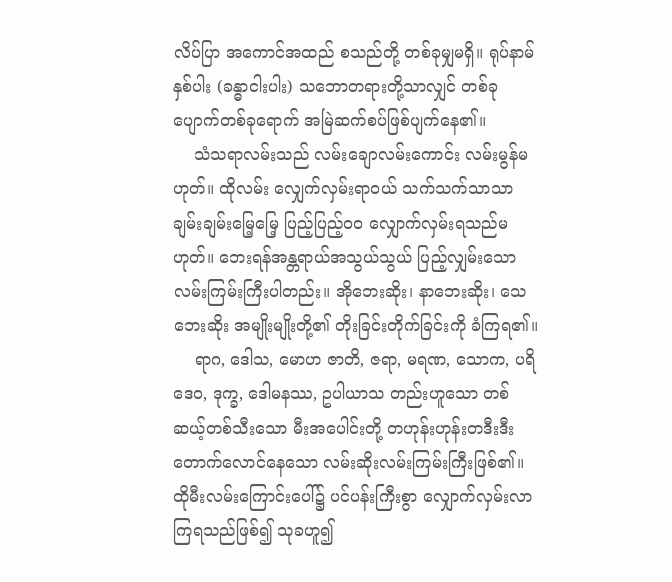လိပ်ပြာ အကောင်အထည် စသည်တို့ တစ်ခုမျှမရှိ။ ရုပ်နာမ်နှစ်ပါး (ခန္ဓာငါးပါး) သဘောတရားတို့သာလျှင် တစ်ခုပျောက်တစ်ခုရောက် အမြဲဆက်စပ်ဖြစ်ပျက်နေ၏။
    သံသရာလမ်းသည် လမ်းချောလမ်းကောင်း လမ်းမွန်မဟုတ်။ ထိုလမ်း လျှေက်လှမ်းရာဝယ် သက်သက်သာသာ ချမ်းချမ်းမြေ့မြေ့ ပြည့်ပြည့်ဝ၀ လျှောက်လှမ်းရသည်မဟုတ်။ ဘေးရန်အန္တရာယ်အသွယ်သွယ် ပြည့်လျှမ်းသော လမ်းကြမ်းကြီးပါတည်း။ အိုဘေးဆိုး၊ နာဘေးဆိုး၊ သေဘေးဆိုး အမျိုးမျိုးတို့၏ တိုးခြင်းတိုက်ခြင်းကို ခံကြရ၏။
    ရာဂ, ဒေါသ, မောဟ ဇာတိ, ဇရာ, မရဏ, သောက, ပရိဒေဝ, ဒုက္ခ, ဒေါမနဿ, ဥပါယာသ တည်းဟူသော တစ်ဆယ့်တစ်သီးသော မီးအပေါင်းတို့ တဟုန်းဟုန်းတဒီးဒီးတောက်လောင်နေသော လမ်းဆိုးလမ်းကြမ်းကြီးဖြစ်၏။ ထိုမီးလမ်းကြောင်းပေါ်၌ ပင်ပန်းကြီးစွာ လျှောက်လှမ်းလာကြရသည်ဖြစ်၍ သုခဟူ၍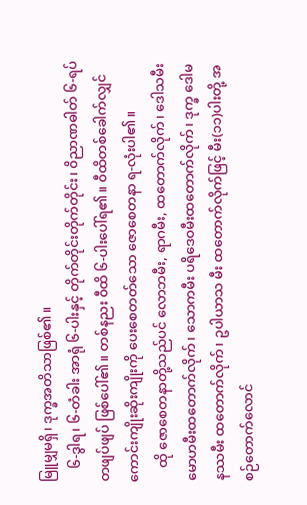မြူမျှမရှိ၊ ဒုက္ခအတိသာဖြစ်၏။
    ၆-ဒွါရ၊ ၆-တံခါး အာရုံ ၆-ပါးနှင့် တိုက်တိုင်းတိုက်တိုင်း၊ ၀ိညာဏဓါတ် ၆-ရပ် တဖျပ်ဖျပ် ဖြစ်ပေါ်၏။ တစ်နညး ၀ီထိ ၆-ပါးပေါ်ရ၏။ ၀ီထိတစ်ခေါက်လျှင် ကောင်းကျိုးဆိုးကျိုးကို ပေးစေတတ်သော ဇောစေတနာ ရ-လုံးပါ၏။
    ထို ဇောစေတနာတို့သည်ပင် လောဘမီး, ရာဂမီး, ထတောက်လိုက်၊ ဒေါသမီး မောဟမီးထတောက်လိုက်၊ သောကမီး ပရိဒေဝမီးထတောက်လိုက်၊ ဒုက္ခ ဒေါမနဿမီး ထတောက်လိုက်၊ ဥပါယာသ မီး ထတောက်လိုက်ဖြင့် မီး(၁၁)ပါးတို့ အစဉ်တောက်လောင်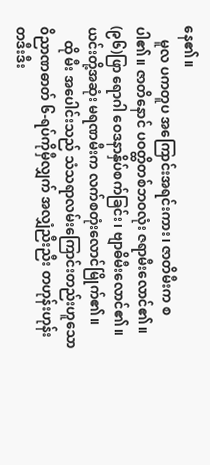နေ၏။
    မူလ ပကတူပ အကြောင်းအရင်းကား၊ ဇာတိမီးက စပါ၏။ ဇာတိနောင် ပဝတ္ထိတစ်ဘဝလုံး ဇရာမီးလောင်၏။ (၉၆)ဖြာ ရောဂါ ဝေဒနာနှိပ်စက်ခြင်း၊ ဗျာဓိမီးလောင်၏။ ယင်းတို့အဆုံး မရဏမီးက လက်စတုံးလောင်မြိုက်၏။
    ထို မီး အပေါင်းသည် သံသရာလမ်းကြောင်းတည်းဟူသော ၀ိညာဏဓာတ် ၆-ရပ်ကိုမှီလျှက် အလျှံညီးညီး တဟုန်းဟုန်း တဒီးဒီး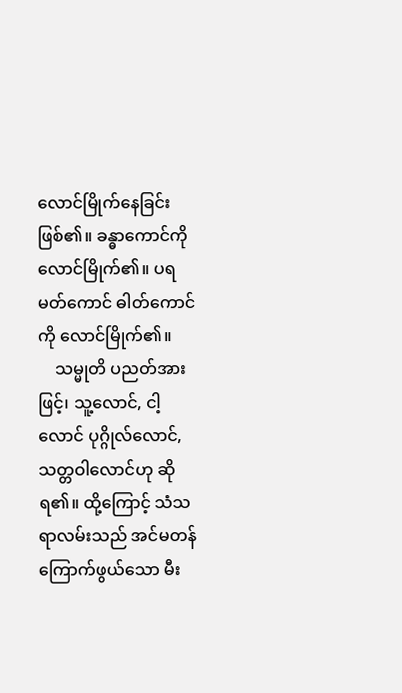လောင်မြိုက်နေခြင်းဖြစ်၏။ ခန္ဓာကောင်ကို လောင်မြိုက်၏။ ပရမတ်ကောင် ဓါတ်ကောင်ကို လောင်မြိုက်၏။
    သမ္မုတိ ပညတ်အားဖြင့်၊ သူ့လောင်, ငါ့လောင် ပုဂ္ဂိုလ်လောင်, သတ္တဝါလောင်ဟု ဆိုရ၏။ ထို့ကြောင့် သံသရာလမ်းသည် အင်မတန် ကြောက်ဖွယ်သော မီး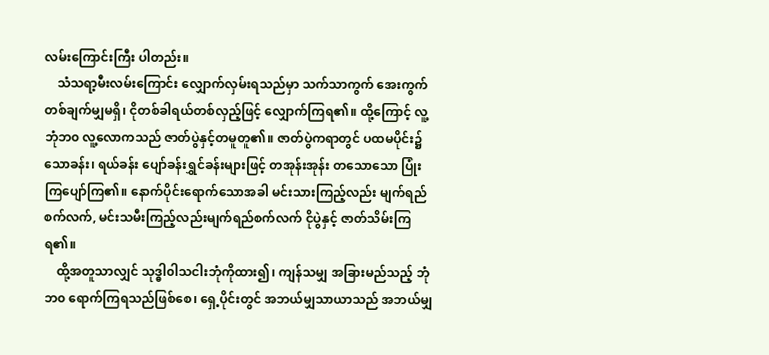လမ်းကြောင်းကြီး ပါတည်း။
    သံသရာ့မီးလမ်းကြောင်း လျှောက်လှမ်းရသည်မှာ သက်သာကွက် အေးကွက် တစ်ချက်မျှမရှိ၊ ငိုတစ်ခါရယ်တစ်လှည့်ဖြင့် လျှောက်ကြရ၏။ ထို့ကြောင့် လူ့ဘုံဘ၀ လူ့လောကသည် ဇာတ်ပွဲနှင့်တမူတူ၏။ ဇာတ်ပွဲကရာတွင် ပထမပိုင်း၌ သောခန်း၊ ရယ်ခန်း ပျော်ခန်းရွှင်ခန်းများဖြင့် တအုန်းအုန်း တသောသော ပြုံးကြပျော်ကြ၏။ နောက်ပိုင်းရောက်သောအခါ မင်းသားကြည့်လည်း မျက်ရည်စက်လက်, မင်းသမီးကြည့်လည်းမျက်ရည်စက်လက် ငိုပွဲနှင့် ဇာတ်သိမ်းကြရ၏။
    ထို့အတူသာလျှင် သုဒ္ဓါ၀ါသငါးဘုံကိုထား၍၊ ကျန်သမျှ အခြားမည်သည့် ဘုံဘ၀ ရောက်ကြရသည်ဖြစ်စေ၊ ရှေ့ပိုင်းတွင် အဘယ်မျှသာယာသည် အဘယ်မျှ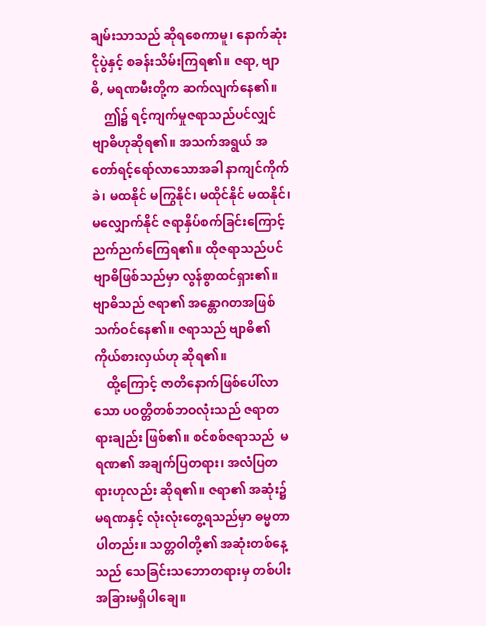ချမ်းသာသည် ဆိုရစေကာမူ၊ နောက်ဆုံး ငိုပွဲနှင့် စခန်းသိမ်းကြရ၏။ ဇရာ, ဗျာဓိ, မရဏမီးတို့က ဆက်လျက်နေ၏။
    ဤ၌ ရင့်ကျက်မှုဇရာသည်ပင်လျှင် ဗျာဓိဟုဆိုရ၏။ အသက်အရွယ် အတော်ရင့်ရော်လာသောအခါ နာကျင်ကိုက်ခဲ၊ မထနိုင် မကြွနိုင်၊ မထိုင်နိုင် မထနိုင်၊ မလျှောက်နိုင် ဇရာနှိပ်စက်ခြင်းကြောင့် ညက်ညက်ကြေရ၏။ ထိုဇရာသည်ပင် ဗျာဓိဖြစ်သည်မှာ လွန်စွာထင်ရှား၏။ ဗျာဓိသည် ဇရာ၏ အန္တောဂတအဖြစ် သက်ဝင်နေ၏။ ဇရာသည် ဗျာဓိ၏ ကိုယ်စားလှယ်ဟု ဆိုရ၏။
    ထို့ကြောင့် ဇာတိနောက်ဖြစ်ပေါ်လာသော ပဝတ္တိတစ်ဘဝလုံးသည် ဇရာတရားချည်း ဖြစ်၏။ စင်စစ်ဇရာသည်  မရဏ၏ အချက်ပြတရား၊ အလံပြတရားဟုလည်း ဆိုရ၏။ ဇရာ၏ အဆုံး၌ မရဏနှင့် လုံးလုံးတွေ့ရသည်မှာ ဓမ္မတာပါတည်း။ သတ္တဝါတို့၏ အဆုံးတစ်နေ့သည် သေခြင်းသဘောတရားမှ တစ်ပါး အခြားမရှိပါချေ။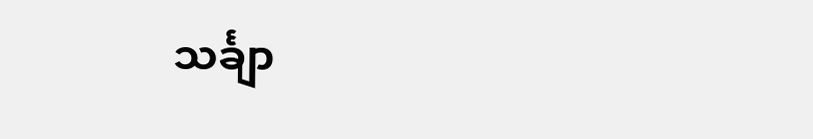သင်္ချာ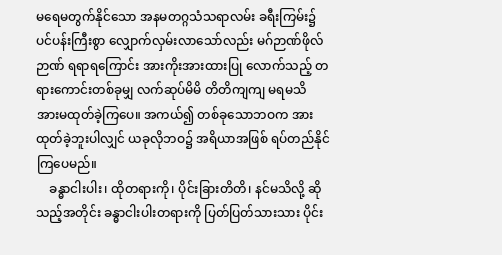မရေမတွက်နိုင်သော အနမတဂ္ဂသံသရာလမ်း ခရီးကြမ်း၌ ပင်ပန်းကြီးစွာ လျှောက်လှမ်းလာသော်လည်း မဂ်ဉာဏ်ဖိုလ်ဉာဏ် ရရာရကြောင်း အားကိုးအားထားပြု လောက်သည့် တရားကောင်းတစ်ခုမျှ လက်ဆုပ်မိမိ တိတိကျကျ မရမသိ အားမထုတ်ခဲ့ကြပေ။ အကယ်၍ တစ်ခုသောဘဝက အားထုတ်ခဲ့ဘူးပါလျှင် ယခုလိုဘဝ၌ အရိယာအဖြစ် ရပ်တည်နိုင်ကြပေမည်။
    ခန္ဓာငါးပါး၊ ထိုတရားကို၊ ပိုင်းခြားတိတိ၊ နင်မသိလို့ ဆိုသည့်အတိုင်း ခန္ဓာငါးပါးတရားကို ပြတ်ပြတ်သားသား ပိုင်း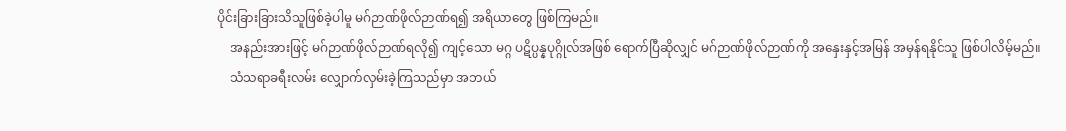ပိုင်းခြားခြားသိသူဖြစ်ခဲ့ပါမူ မဂ်ဉာဏ်ဖိုလ်ဉာဏ်ရ၍ အရိယာတွေ ဖြစ်ကြမည်။
    အနည်းအားဖြင့် မဂ်ဉာဏ်ဖိုလ်ဉာဏ်ရလို၍ ကျင့်သော မဂ္ဂ ပဋိပ္ပန္နပုဂ္ဂိုလ်အဖြစ် ရောက်ပြီဆိုလျှင် မဂ်ဉာဏ်ဖိုလ်ဉာဏ်ကို အနှေးနှင့်အမြန် အမှန်ရနိုင်သူ ဖြစ်ပါလိမ့်မည်။
    သံသရာခရီးလမ်း လျှောက်လှမ်းခဲ့ကြသည်မှာ အဘယ်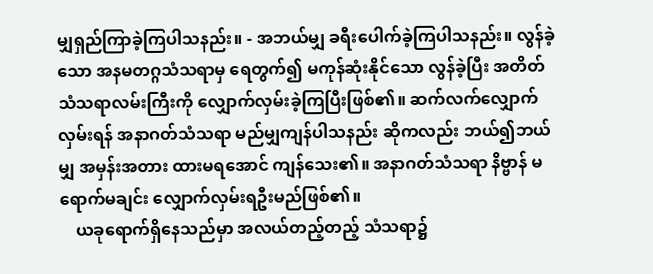မျှရှည်ကြာခဲ့ကြပါသနည်း။ - အဘယ်မျှ ခရီးပေါက်ခဲ့ကြပါသနည်း။ လွန်ခဲ့သော အနမတဂ္ဂသံသရာမှ ရေတွက်၍ မကုန်ဆုံးနိုင်သော လွန်ခဲ့ပြီး အတိတ်သံသရာလမ်းကြီးကို လျှောက်လှမ်းခဲ့ကြပြီးဖြစ်၏။ ဆက်လက်လျှောက်လှမ်းရန် အနာဂတ်သံသရာ မည်မျှကျန်ပါသနည်း ဆိုကလည်း ဘယ်၍ဘယ်မျှ အမှန်းအတား ထားမရအောင် ကျန်သေး၏။ အနာဂတ်သံသရာ နိဗ္ဗာန် မရောက်မချင်း လျှောက်လှမ်းရဦးမည်ဖြစ်၏။
    ယခုရောက်ရှိနေသည်မှာ အလယ်တည့်တည့် သံသရာ၌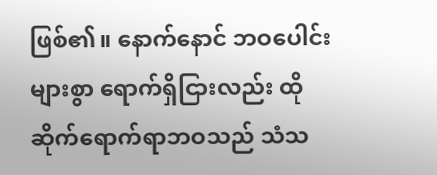ဖြစ်၏။ နောက်နောင် ဘဝပေါင်းများစွာ ရောက်ရှိငြားလည်း ထိုဆိုက်ရောက်ရာဘဝသည် သံသ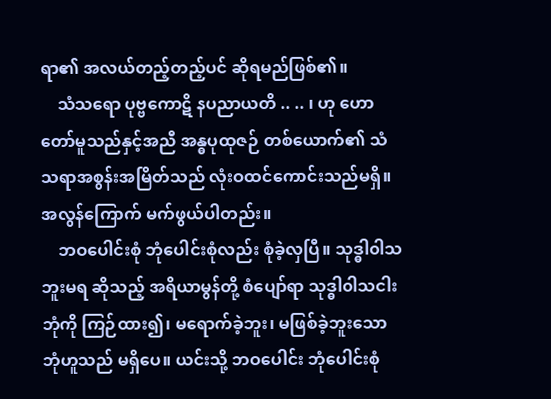ရာ၏ အလယ်တည့်တည့်ပင် ဆိုရမည်ဖြစ်၏။
    သံသရော ပုဗ္ဗကောဋိ နပညာယတိ .. .. ၊ ဟု ဟောတော်မူသည်နှင့်အညီ အန္ဓပုထုဇဉ် တစ်ယောက်၏ သံသရာအစွန်းအမြိတ်သည် လုံးဝထင်ကောင်းသည်မရှိ။ အလွန်ကြောက် မက်ဖွယ်ပါတည်း။
    ဘဝပေါင်းစုံ ဘုံပေါင်းစုံလည်း စုံခဲ့လှပြီ။ သုဒ္ဓါ၀ါသ ဘူးမရ ဆိုသည့် အရိယာမွန်တို့ စံပျော်ရာ သုဒ္ဓါ၀ါသငါးဘုံကို ကြဉ်ထား၍၊ မရောက်ခဲ့ဘူး၊ မဖြစ်ခဲ့ဘူးသော ဘုံဟူသည် မရှိပေ။ ယင်းသို့ ဘဝပေါင်း ဘုံပေါင်းစုံ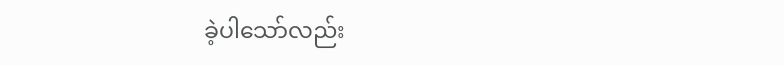ခဲ့ပါသော်လည်း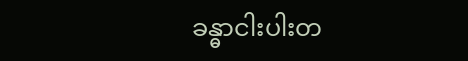ခန္ဓာငါးပါးတ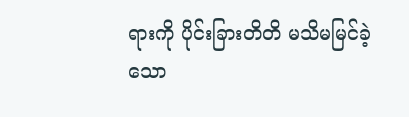ရားကို ပိုင်းခြားတိတိ မသိမမြင်ခဲ့သော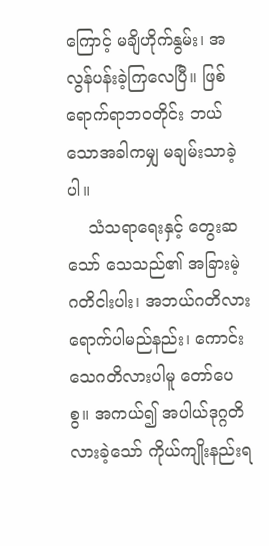ကြောင့် မချိဟိုက်နွမ်း၊ အလွန်ပန်းခဲ့ကြလေပြီ။ ဖြစ်ရောက်ရာဘဝတိုင်း ဘယ်သောအခါကမျှ မချမ်းသာခဲ့ပါ။
    သံသရာရေးနှင့် တွေးဆသော် သေသည်၏ အခြားမဲ့ ဂတိငါးပါး၊ အဘယ်ဂတိလားရောက်ပါမည်နည်း၊ ကောင်းသေဂတိလားပါမူ တော်ပေစွ။ အကယ်၍ အပါယ်ဒုဂ္ဂတိ လားခဲ့သော် ကိုယ်ကျိုးနည်းရ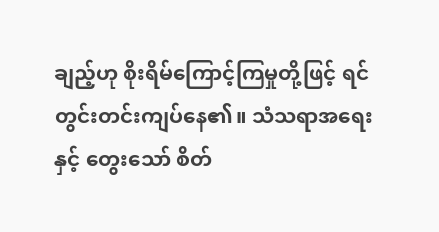ချည့်ဟု စိုးရိမ်ကြောင့်ကြမှုတို့ဖြင့် ရင်တွင်းတင်းကျပ်နေ၏။ သံသရာအရေးနှင့် တွေးသော် စိတ်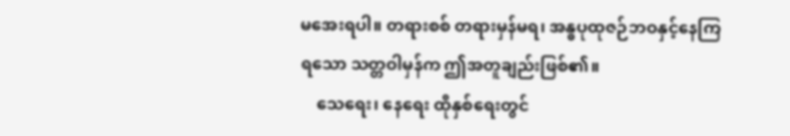မအေးရပါ။ တရားစစ် တရားမှန်မရ၊ အန္ဓပုထုဇဉ်ဘဝနှင့်နေကြရသော သတ္တဝါမှန်က ဤအတူချည်းဖြစ်၏။
    သေရေး၊ နေရေး ထိုနှစ်ရေးတွင်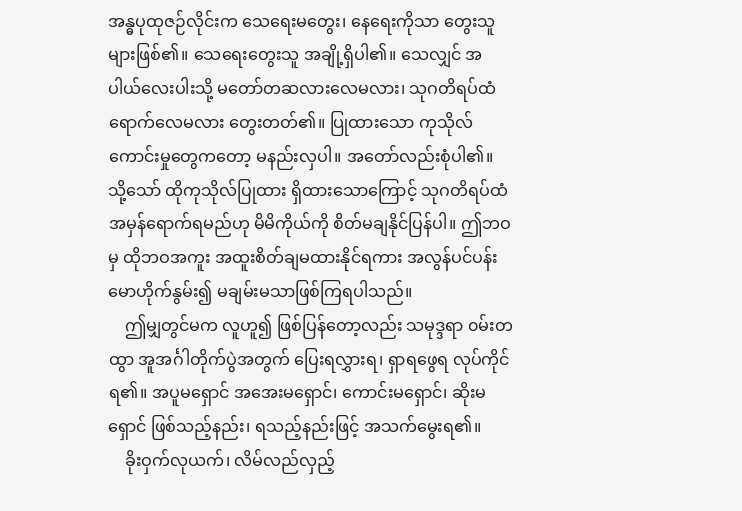အန္ဓပုထုဇဉ်လိုင်းက သေရေးမတွေး၊ နေရေးကိုသာ တွေးသူများဖြစ်၏။ သေရေးတွေးသူ အချို့ရှိပါ၏။ သေလျှင် အပါယ်လေးပါးသို့ မတော်တဆလားလေမလား၊ သုဂတိရပ်ထံရောက်လေမလား တွေးတတ်၏။ ပြုထားသော ကုသိုလ်ကောင်းမှုတွေကတော့ မနည်းလှပါ။ အတော်လည်းစုံပါ၏။ သို့သော် ထိုကုသိုလ်ပြုထား ရှိထားသောကြောင့် သုဂတိရပ်ထံ အမှန်ရောက်ရမည်ဟု မိမိကိုယ်ကို စိတ်မချနိုင်ပြန်ပါ။ ဤဘဝမှ ထိုဘဝအကူး အထူးစိတ်ချမထားနိုင်ရကား အလွန်ပင်ပန်း မောဟိုက်နွမ်း၍ မချမ်းမသာဖြစ်ကြရပါသည်။
    ဤမျှတွင်မက လူဟူ၍ ဖြစ်ပြန်တော့လည်း သမုဒ္ဒရာ ၀မ်းတထွာ အူအင်္ဂါတိုက်ပွဲအတွက် ပြေးရလွှားရ၊ ရှာရဖွေရ လုပ်ကိုင်ရ၏။ အပူမရှောင် အအေးမရှောင်၊ ကောင်းမရှောင်၊ ဆိုးမရှောင် ဖြစ်သည့်နည်း၊ ရသည့်နည်းဖြင့် အသက်မွေးရ၏။
    ခိုးဝှက်လုယက်၊ လိမ်လည်လှည့်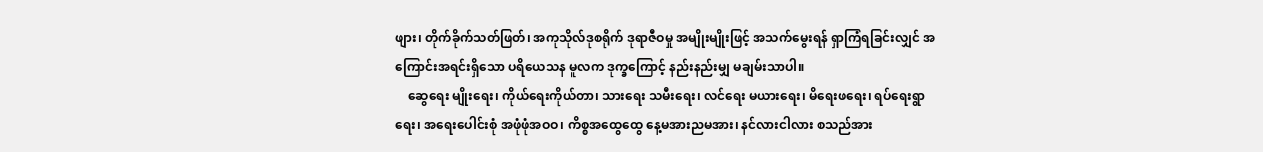ဖျား၊ တိုက်ခိုက်သတ်ဖြတ်၊ အကုသိုလ်ဒုစရိုက် ဒုရာဇီဝမှု အမျိုးမျိုးဖြင့် အသက်မွေးရန် ရှာကြံရခြင်းလျှင် အကြောင်းအရင်းရှိသော ပရိယေသန မူလက ဒုက္ခကြောင့် နည်းနည်းမျှ မချမ်းသာပါ။
    ဆွေရေး မျိုးရေး၊ ကိုယ်ရေးကိုယ်တာ၊ သားရေး သမီးရေး၊ လင်ရေး မယားရေး၊ မိရေးဖရေး၊ ရပ်ရေးရွာရေး၊ အရေးပေါင်းစုံ အဖုံဖုံအဝဝ၊ ကိစ္စအထွေထွေ နေ့မအားညမအား၊ နင်လားငါလား စသည်အား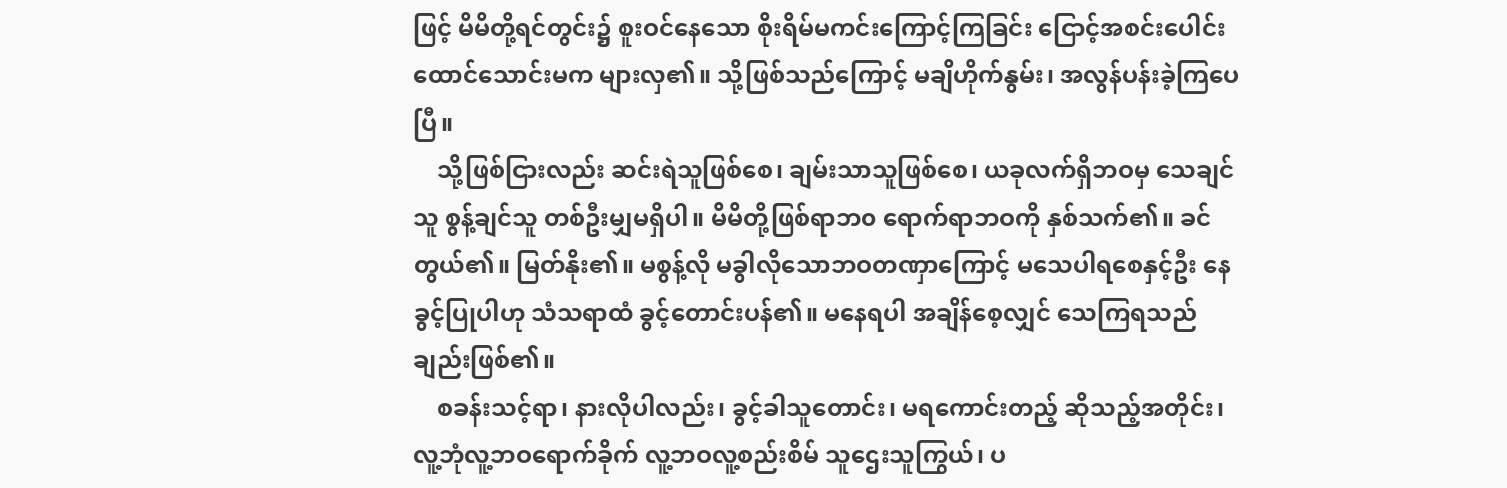ဖြင့် မိမိတို့ရင်တွင်း၌ စူးဝင်နေသော စိုးရိမ်မကင်းကြောင့်ကြခြင်း ငြောင့်အစင်းပေါင်း ထောင်သောင်းမက များလှ၏။ သို့ဖြစ်သည်ကြောင့် မချိဟိုက်နွမ်း၊ အလွန်ပန်းခဲ့ကြပေပြီ။
    သို့ဖြစ်ငြားလည်း ဆင်းရဲသူဖြစ်စေ၊ ချမ်းသာသူဖြစ်စေ၊ ယခုလက်ရှိဘဝမှ သေချင်သူ စွန့်ချင်သူ တစ်ဦးမျှမရှိပါ။ မိမိတို့ဖြစ်ရာဘ၀ ရောက်ရာဘဝကို နှစ်သက်၏။ ခင်တွယ်၏။ မြတ်နိုး၏။ မစွန့်လို မခွါလိုသောဘဝတဏှာကြောင့် မသေပါရစေနှင့်ဦး နေခွင့်ပြုပါဟု သံသရာထံ ခွင့်တောင်းပန်၏။ မနေရပါ အချိန်စေ့လျှင် သေကြရသည်ချည်းဖြစ်၏။
    စခန်းသင့်ရာ၊ နားလိုပါလည်း၊ ခွင့်ခါသူတောင်း၊ မရကောင်းတည့် ဆိုသည့်အတိုင်း၊ လူ့ဘုံလူ့ဘဝရောက်ခိုက် လူ့ဘဝလူ့စည်းစိမ် သူဌေးသူကြွယ်၊ ပ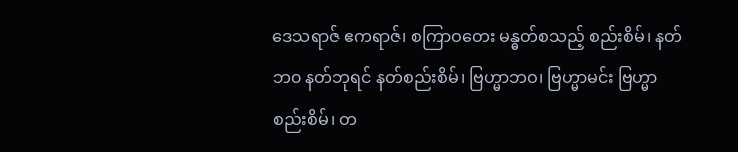ဒေသရာဇ် ဧကရာဇ်၊ စကြာဝတေး မန္ဓတ်စသည့် စည်းစိမ်၊ နတ်ဘ၀ နတ်ဘုရင် နတ်စည်းစိမ်၊ ဗြဟ္မာဘဝ၊ ဗြဟ္မာမင်း ဗြဟ္မာစည်းစိမ်၊ တ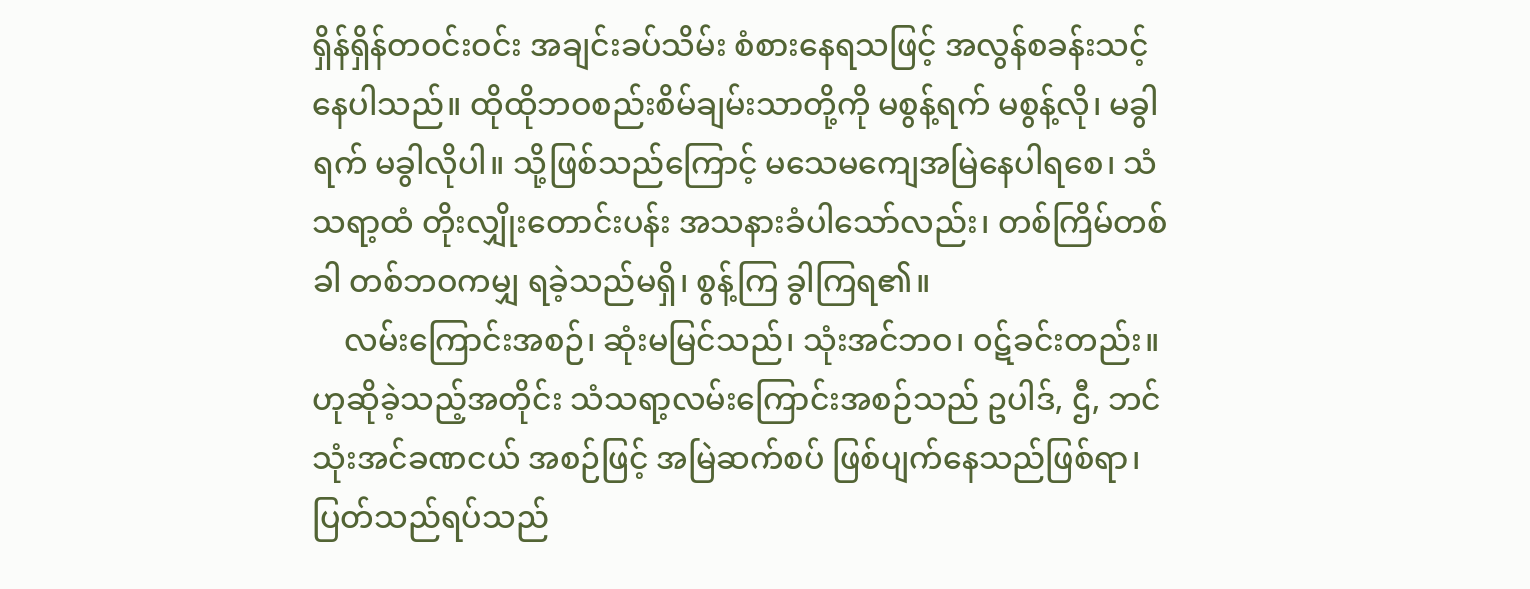ရှိန်ရှိန်တဝင်းဝင်း အချင်းခပ်သိမ်း စံစားနေရသဖြင့် အလွန်စခန်းသင့်နေပါသည်။ ထိုထိုဘဝစည်းစိမ်ချမ်းသာတို့ကို မစွန့်ရက် မစွန့်လို၊ မခွါရက် မခွါလိုပါ။ သို့ဖြစ်သည်ကြောင့် မသေမကျေအမြဲနေပါရစေ၊ သံသရာ့ထံ တိုးလျှိုးတောင်းပန်း အသနားခံပါသော်လည်း၊ တစ်ကြိမ်တစ်ခါ တစ်ဘဝကမျှ ရခဲ့သည်မရှိ၊ စွန့်ကြ ခွါကြရ၏။
    လမ်းကြောင်းအစဉ်၊ ဆုံးမမြင်သည်၊ သုံးအင်ဘဝ၊ ၀ဋ်ခင်းတည်း။ ဟုဆိုခဲ့သည့်အတိုင်း သံသရာ့လမ်းကြောင်းအစဉ်သည် ဥပါဒ်, ဌီ, ဘင် သုံးအင်ခဏငယ် အစဉ်ဖြင့် အမြဲဆက်စပ် ဖြစ်ပျက်နေသည်ဖြစ်ရာ၊ ပြတ်သည်ရပ်သည်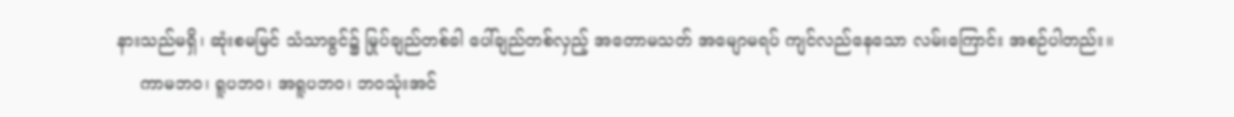နားသည်မရှိ၊ ဆုံးစမမြင် သံသာခွင်၌ မြုပ်ချည်တစ်ခါ ပေါ်ချည်တစ်လှည့် အတောမသတ် အမျောမရပ် ကျင်လည်နေသော လမ်းကြောင်း အစဉ်ပါတည်း။
    ကာမဘဝ၊ ရူပဘဝ၊ အရူပဘဝ၊ ဘဝသုံးအင်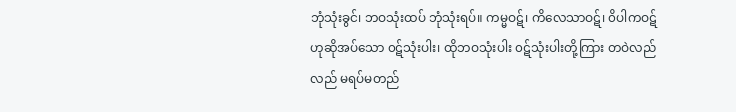ဘုံသုံးခွင်၊ ဘဝသုံးထပ် ဘုံသုံးရပ်။ ကမ္မဝဋ်၊ ကိလေသာဝဋ်၊ ၀ိပါကဝဋ် ဟုဆိုအပ်သော ၀ဋ်သုံးပါး၊ ထိုဘဝသုံးပါး ၀ဋ်သုံးပါးတို့ကြား တဝဲလည်လည် မရပ်မတည်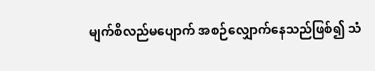မျက်စိလည်မပျောက် အစဉ်လျှောက်နေသည်ဖြစ်၍ သံ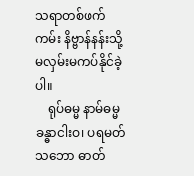သရာတစ်ဖက်ကမ်း နိဗ္ဗာန်နန်းသို့ မလှမ်းမကပ်နိုင်ခဲ့ပါ။
    ရုပ်ဓမ္မ နာမ်ဓမ္မ ခန္ဓာငါးဝ၊ ပရမတ်သဘော ဓာတ်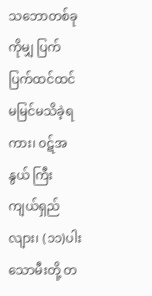သဘောတစ်ခုကိုမျှ ပြက်ပြက်ထင်ထင် မမြင်မသိခဲ့ရကား၊ ၀ဋ်အနွယ် ကြီးကျယ်ရှည်လျား၊ (၁၁)ပါးသောမီးတို့ တ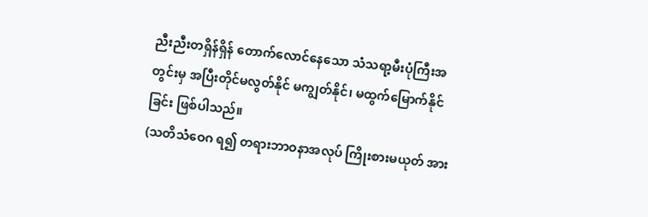ညီးညီးတရှိန်ရှိန် တောက်လောင်နေသော သံသရာ့မီးပုံကြီးအတွင်းမှ အပြီးတိုင်မလွတ်နိုင် မကျွတ်နိုင်၊ မထွက်မြောက်နိုင်ခြင်း ဖြစ်ပါသည်။
(သတိသံဝေဂ ရ၍ တရားဘာဝနာအလုပ် ကြိုးစားမယုတ် အား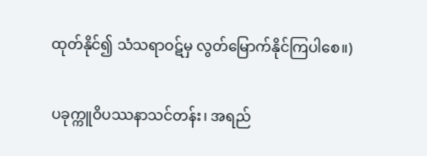ထုတ်နိုင်၍ သံသရာဝဋ်မှ လွတ်မြောက်နိုင်ကြပါစေ။)

ပခုက္ကူဝိပဿနာသင်တန်း၊ အရည်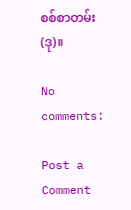စစ်စာတမ်း(ဒု)။

No comments:

Post a Comment